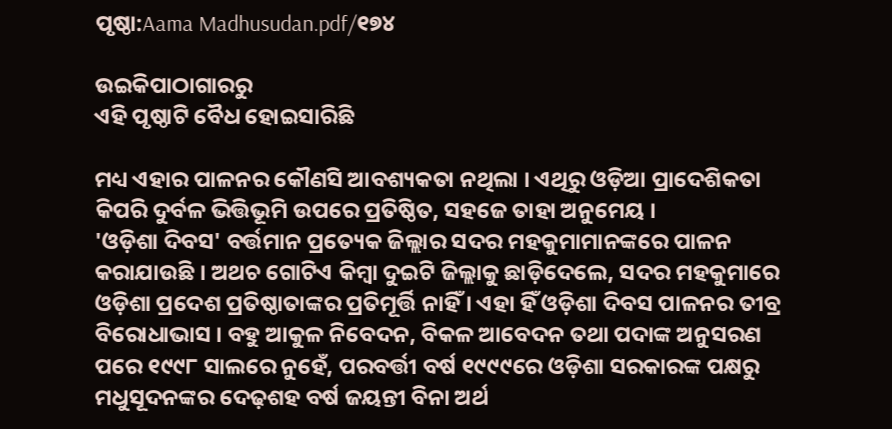ପୃଷ୍ଠା:Aama Madhusudan.pdf/୧୭୪

ଉଇକିପାଠାଗାର‌ରୁ
ଏହି ପୃଷ୍ଠାଟି ବୈଧ ହୋଇସାରିଛି

ମଧ୍ୟ ଏହାର ପାଳନର କୌଣସି ଆବଶ୍ୟକତା ନଥିଲା । ଏଥିରୁ ଓଡ଼ିଆ ପ୍ରାଦେଶିକତା କିପରି ଦୁର୍ବଳ ଭିତ୍ତିଭୂମି ଉପରେ ପ୍ରତିଷ୍ଠିତ, ସହଜେ ତାହା ଅନୁମେୟ ।
'ଓଡ଼ିଶା ଦିବସ' ବର୍ତ୍ତମାନ ପ୍ରତ୍ୟେକ ଜିଲ୍ଲାର ସଦର ମହକୁମାମାନଙ୍କରେ ପାଳନ କରାଯାଉଛି । ଅଥଚ ଗୋଟିଏ କିମ୍ବା ଦୁଇଟି ଜିଲ୍ଲାକୁ ଛାଡ଼ିଦେଲେ, ସଦର ମହକୁମାରେ ଓଡ଼ିଶା ପ୍ରଦେଶ ପ୍ରତିଷ୍ଠାତାଙ୍କର ପ୍ରତିମୂର୍ତ୍ତି ନାହିଁ । ଏହା ହିଁ ଓଡ଼ିଶା ଦିବସ ପାଳନର ତୀବ୍ର ବିରୋଧାଭାସ । ବହୁ ଆକୁଳ ନିବେଦନ, ବିକଳ ଆବେଦନ ତଥା ପଦାଙ୍କ ଅନୁସରଣ ପରେ ୧୯୯୮ ସାଲରେ ନୁହେଁ, ପରବର୍ତ୍ତୀ ବର୍ଷ ୧୯୯୯ରେ ଓଡ଼ିଶା ସରକାରଙ୍କ ପକ୍ଷରୁ ମଧୁସୂଦନଙ୍କର ଦେଢ଼ଶହ ବର୍ଷ ଜୟନ୍ତୀ ବିନା ଅର୍ଥ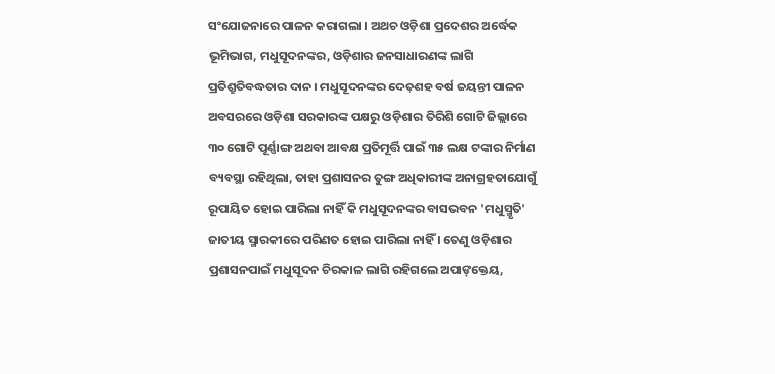ସଂଯୋଜନାରେ ପାଳନ କରାଗଲା । ଅଥଚ ଓଡ଼ିଶା ପ୍ରଦେଶର ଅର୍ଦ୍ଧେକ ଭୂମିଭାଗ, ମଧୁସୂଦନଙ୍କର, ଓଡ଼ିଶାର ଜନସାଧାରଣଙ୍କ ଲାଗି ପ୍ରତିଶ୍ରୁତିବଦ୍ଧତାର ଦାନ । ମଧୁସୂଦନଙ୍କର ଦେଢ଼ଶହ ବର୍ଷ ଜୟନ୍ତୀ ପାଳନ ଅବସରରେ ଓଡ଼ିଶା ସରକାରଙ୍କ ପକ୍ଷରୁ ଓଡ଼ିଶାର ତିରିଶି ଗୋଟି ଜିଲ୍ଲାରେ ୩୦ ଗୋଟି ପୂର୍ଣ୍ଣାଙ୍ଗ ଅଥବା ଆବକ୍ଷ ପ୍ରତିମୂର୍ତ୍ତି ପାଇଁ ୩୫ ଲକ୍ଷ ଟଙ୍କାର ନିର୍ମାଣ ବ୍ୟବସ୍ଥା ରହିଥିଲା, ତାହା ପ୍ରଶାସନର ତୁଙ୍ଗ ଅଧିକାରୀଙ୍କ ଅନାଗ୍ରହତାଯୋଗୁଁ ରୂପାୟିତ ହୋଇ ପାରିଲା ନାହିଁ କି ମଧୁସୂଦନଙ୍କର ବାସଭବନ 'ମଧୁସ୍ମୃତି' ଜାତୀୟ ସ୍ମାରକୀରେ ପରିଣତ ହୋଇ ପାରିଲା ନାହିଁ । ତେଣୁ ଓଡ଼ିଶାର ପ୍ରଶାସନପାଇଁ ମଧୁସୂଦନ ଚିରକାଳ ଲାଗି ରହିଗଲେ ଅପାଙ୍‍‌କ୍ତେୟ,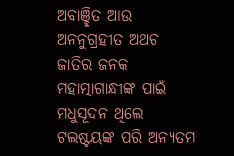ଅବାଞ୍ଛିତ ଆଉ ଅନନୁଗ୍ରହୀତ ଅଥଚ ଜାତିର ଜନକ ମହାତ୍ମାଗାନ୍ଧୀଙ୍କ ପାଇଁ ମଧୁସୂଦନ ଥିଲେ ଟଲଷ୍ଟୟଙ୍କ ପରି ଅନ୍ୟତମ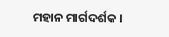ମହାନ ମାର୍ଗଦର୍ଶକ ।